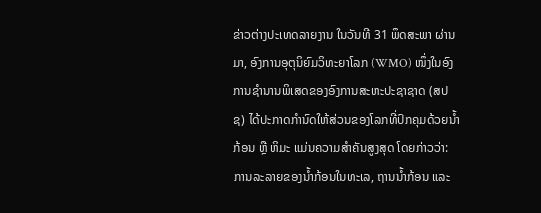ຂ່າວຕ່າງປະເທດລາຍງານ ໃນວັນທີ 31 ພຶດສະພາ ຜ່ານມາ, ອົງການອຸຕຸນິຍົມວິທະຍາໂລກ (WMO) ໜຶ່ງໃນອົງການຊຳນານພິເສດຂອງອົງການສະຫະປະຊາຊາດ (ສປຊ) ໄດ້ປະກາດກຳນົດໃຫ້ສ່ວນຂອງໂລກທີ່ປົກຄຸມດ້ວຍນ້ຳກ້ອນ ຫຼື ຫິມະ ແມ່ນຄວາມສຳຄັນສູງສຸດ ໂດຍກ່າວວ່າ: ການລະລາຍຂອງນ້ຳກ້ອນໃນທະເລ, ຖານນໍ້າກ້ອນ ແລະ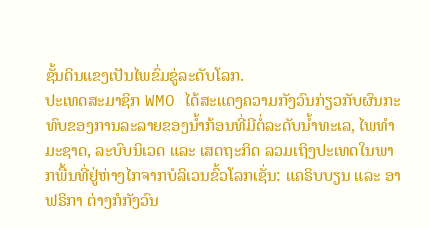ຊັ້ນດິນແຂງເປັນໄພຂົ່ມຂູ່ລະດັບໂລກ.
ປະເທດສະມາຊິກ WMO ໄດ້ສະແດງຄວາມກັງວົນກ່ຽວກັບຜົນກະທົບຂອງການລະລາຍຂອງນ້ຳກ້ອນທີ່ມີຕໍ່ລະດັບນ້ຳທະເລ, ໄພທຳມະຊາດ, ລະບົບນິເວດ ແລະ ເສດຖະກິດ ລວມເຖິງປະເທດໃນພາກພື້ນທີ່ຢູ່ຫ່າງໄກຈາກບໍລິເວນຂົ້ວໂລກເຊັ່ນ: ແຄຣິບບຽນ ແລະ ອາຟຣິກາ ຕ່າງກໍກັງວົນ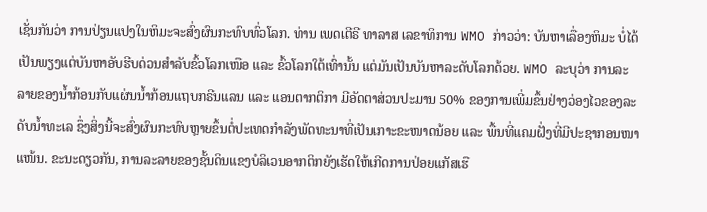ເຊັ່ນກັນວ່າ ການປ່ຽນແປງໃນຫິມະຈະສົ່ງຜົນກະທົບທົ່ວໂລກ. ທ່ານ ເພດເຕີຣີ ທາລາສ ເລຂາທິການ WMO ກ່າວວ່າ: ບັນຫາເລື່ອງຫິມະ ບໍ່ໄດ້ເປັນພຽງແຕ່ບັນຫາອັບຮີບດ່ວນສຳລັບຂົ້ວໂລກເໜືອ ແລະ ຂົ້ວໂລກໃຕ້ເທົ່ານັ້ນ ແຕ່ມັນເປັນບັນຫາລະດັບໂລກດ້ວຍ. WMO ລະບຸວ່າ ການລະລາຍຂອງນໍ້າກ້ອນກັບແຜ່ນນໍ້າກ້ອນແຖບກຣີນແລນ ແລະ ແອນຕາກຕິກາ ມີອັດຕາສ່ວນປະມານ 50% ຂອງການເພີ່ມຂຶ້ນຢ່າງວ່ອງໄວຂອງລະດັບນ້ຳທະເລ ຊຶ່ງສິ່ງນີ້ຈະສົ່ງຜົນກະທົບຫຼາຍຂຶ້ນຕໍ່ປະເທດກຳລັງພັດທະນາທີ່ເປັນເກາະຂະໜາດນ້ອຍ ແລະ ພື້ນທີ່ແຄມຝັ່ງທີ່ມີປະຊາກອນໜາແໜ້ນ. ຂະນະດຽວກັນ, ການລະລາຍຂອງຊັ້ນດິນແຂງບໍລິເວນອາກຕິກຍັງເຮັດໃຫ້ເກີດການປ່ອຍແກັສເຮື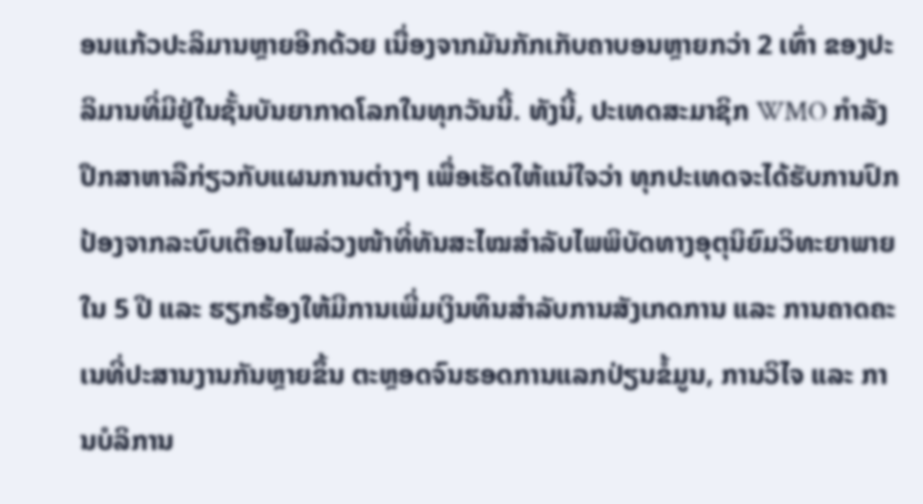ອນແກ້ວປະລິມານຫຼາຍອີກດ້ວຍ ເນື່ອງຈາກມັນກັກເກັບຄາບອນຫຼາຍກວ່າ 2 ເທົ່າ ຂອງປະລິມານທີ່ມີຢູ່ໃນຊັ້ນບັນຍາກາດໂລກໃນທຸກວັນນີ້. ທັງນີ້, ປະເທດສະມາຊິກ WMO ກຳລັງປຶກສາຫາລືກ່ຽວກັບແຜນການຕ່າງໆ ເພື່ອເຮັດໃຫ້ແນ່ໃຈວ່າ ທຸກປະເທດຈະໄດ້ຮັບການປົກປ້ອງຈາກລະບົບເຕືອນໄພລ່ວງໜ້າທີ່ທັນສະໄໝສຳລັບໄພພິບັດທາງອຸຕຸນິຍົມວິທະຍາພາຍໃນ 5 ປີ ແລະ ຮຽກຮ້ອງໃຫ້ມີການເພີ່ມເງິນທຶນສຳລັບການສັງເກດການ ແລະ ການຄາດຄະເນທີ່ປະສານງານກັນຫຼາຍຂຶ້ນ ຕະຫຼອດຈົນຮອດການແລກປ່ຽນຂໍ້ມູນ, ການວິໄຈ ແລະ ການບໍລິການ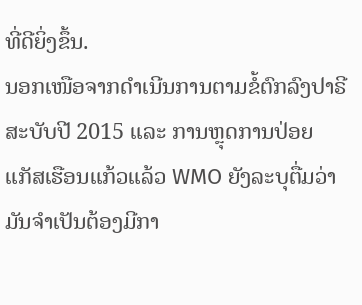ທີ່ດີຍິ່ງຂຶ້ນ.
ນອກເໜືອຈາກດຳເນີນການຕາມຂໍ້ຕົກລົງປາຣີສະບັບປີ 2015 ແລະ ການຫຼຸດການປ່ອຍແກັສເຮືອນແກ້ວແລ້ວ WMO ຍັງລະບຸຕື່ມວ່າ ມັນຈຳເປັນຕ້ອງມີກາ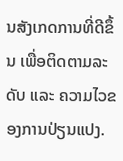ນສັງເກດການທີ່ດີຂຶ້ນ ເພື່ອຕິດຕາມລະດັບ ແລະ ຄວາມໄວຂອງການປ່ຽນແປງ.